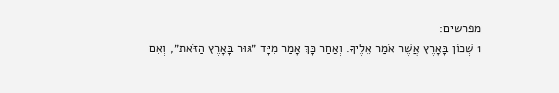מפרשים:
1 שְׁכוֹן בָּאָרֶץ אֲשֶׁר אֹמַר אֵלֶיךָ. וְאַחַר כָּךְ אָמַר מִיָּד ״גּוּר בָּאָרֶץ הַזֹּאת״, וְאִם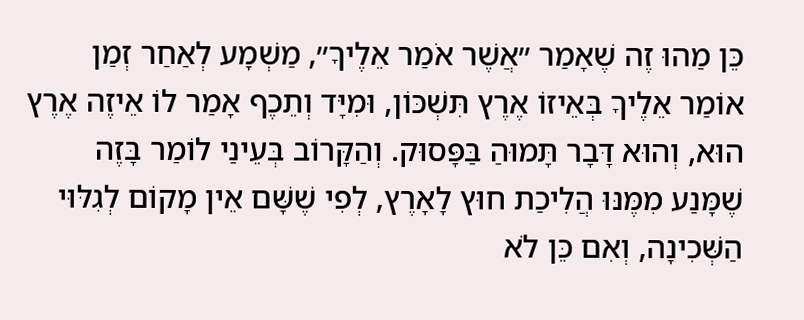כֵּן מַהוּ זֶה שֶׁאָמַר ״אֲשֶׁר אֹמַר אֵלֶיךָ״, מַשְׁמָע לְאַחַר זְמַן אוֹמַר אֵלֶיךָ בְּאֵיזוֹ אֶרֶץ תִּשְׁכּוֹן, וּמִיָּד וְתֵכֶף אָמַר לוֹ אֵיזֶה אֶרֶץ הוּא, וְהוּא דָּבָר תָּמוּהַ בַּפָּסוּק. וְהַקָּרוֹב בְּעֵינַי לוֹמַר בָּזֶה שֶׁמָּנַע מִמֶּנּוּ הֲלִיכַת חוּץ לָאָרֶץ, לְפִי שֶׁשָּׁם אֵין מָקוֹם לְגִלּוּי הַשְּׁכִינָה, וְאִם כֵּן לֹא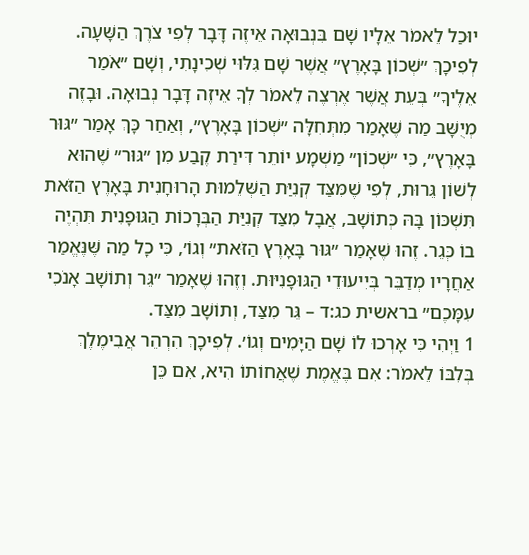יוּכַל לֵאמֹר אֵלָיו שָׁם בִּנְבוּאָה אֵיזֶה דָּבָר לְפִי צֹרֶךְ הַשָּׁעָה. לְפִיכָךְ ״שְׁכוֹן בָּאָרֶץ״ אֲשֶׁר שָׁם גִּלּוּי שְׁכִינָתִי, וְשָׁם ״אֹמַר אֵלֶיךָ״ בְּעֵת אֲשֶׁר אֶרְצֶה לֵאמֹר לְךָ אֵיזֶה דָּבָר נְבוּאָה. וּבָזֶה מְיֻשָּׁב מַה שֶּׁאָמַר מִתְּחִלָּה ״שְׁכוֹן בָּאָרֶץ״, וְאַחַר כָּךְ אָמַר ״גּוּר בָּאָרֶץ״, כִּי ״שְׁכוֹן״ מַשְׁמָע יוֹתֵר דִּירַת קֶבַע מִן ״גּוּר״ שֶׁהוּא לְשׁוֹן גֵּרוּת, לְפִי שֶׁמִּצַּד קְנִיַּת הַשְּׁלֵמוּת הָרוּחָנִית בָּאָרֶץ הַזֹּאת תִּשְׁכּוֹן בָּהּ כְּתוֹשָׁב, אֲבָל מִצַּד קְנִיַּת הַבְּרָכוֹת הַגּוּפָנִית תִּהְיֶה בוֹ כְּגֵר. זֶהוּ שֶׁאָמַר ״גּוּר בָּאָרֶץ הַזֹּאת״ וְגוֹ׳, כִּי כָל מַה שֶּׁנֶּאֱמַר אַחֲרָיו מְדַבֵּר בְּיִיעוּדֵי הַגּוּפָנִיּוּת. וְזֶהוּ שֶׁאָמַר ״גֵּר וְתוֹשָׁב אָנֹכִי עִמָּכֶם״ בראשית כג:ד – גֵּר מִצַּד, וְתוֹשָׁב מִצַּד.
1 וַיְהִי כִּי אָרְכוּ לוֹ שָׁם הַיָּמִים וְגוֹ׳. לְפִיכָךְ הִרְהֵר אֲבִימֶלֶךְ בְּלִבּוֹ לֵאמֹר: אִם בֶּאֱמֶת שֶׁאֲחוֹתוֹ הִיא, אִם כֵּן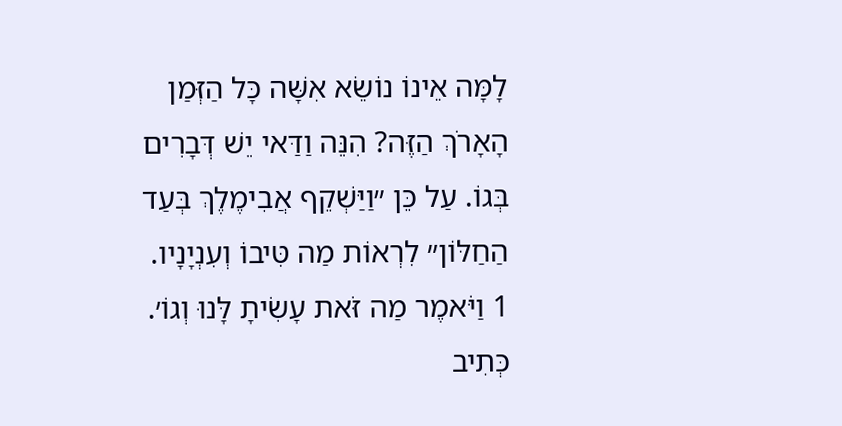לָמָּה אֵינוֹ נוֹשֵׂא אִשָּׁה כָּל הַזְּמַן הָאָרֹךְ הַזֶּה? הִנֵּה וַדַּאי יֵשׁ דְּבָרִים בְּגוֹ. עַל כֵּן ״וַיַּשְׁקֵף אֲבִימֶלֶךְ בְּעַד הַחַלּוֹן״ לִרְאוֹת מַה טִּיבוֹ וְעִנְיָנָיו.
1 וַיֹּאמֶר מַה זֹּאת עָשִׂיתָ לָּנוּ וְגוֹ׳. כְּתִיב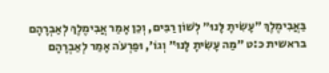בַּאֲבִימֶלֶךְ ״עָשִׂיתָ לָּנוּ״ לְשׁוֹן רַבִּים, וְכֵן אָמַר אֲבִימֶלֶךְ לְאַבְרָהָם בראשית כ:ט ״מַה עָשִׂיתָ לָּנוּ״ וְגוֹ׳, וּפַרְעֹה אָמַר לְאַבְרָהָם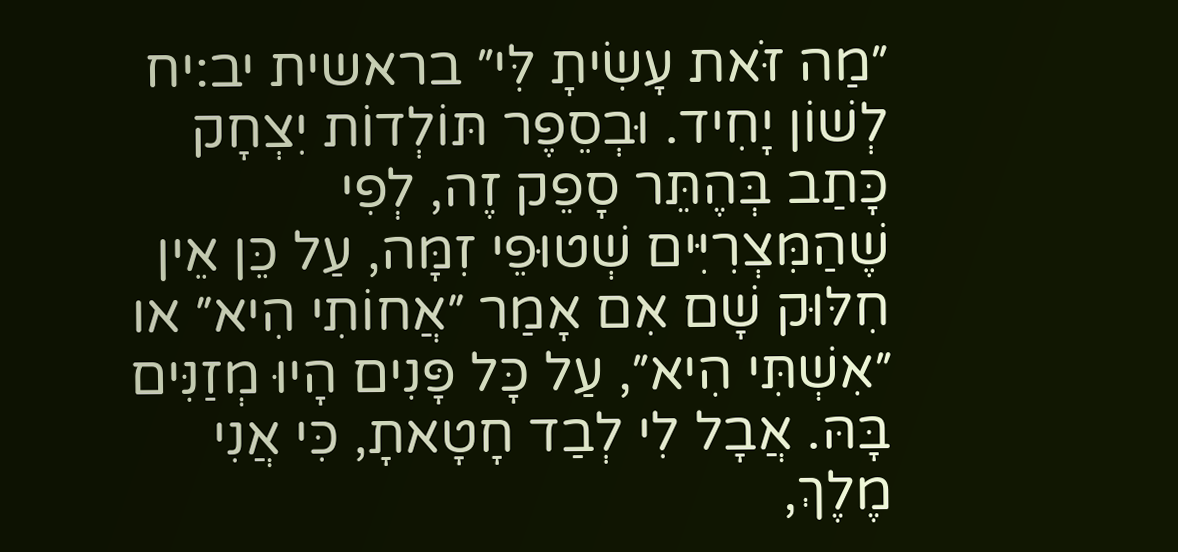״מַה זֹּאת עָשִׂיתָ לִּי״ בראשית יב:יח לְשׁוֹן יָחִיד. וּבְסֵפֶר תּוֹלְדוֹת יִצְחָק כָּתַב בְּהֶתֵּר סָפֵק זֶה, לְפִי שֶׁהַמִּצְרִיִּים שְׁטוּפֵי זִמָּה, עַל כֵּן אֵין חִלּוּק שָׁם אִם אָמַר ״אֲחוֹתִי הִיא״ או ״אִשְׁתִּי הִיא״, עַל כָּל פָּנִים הָיוּ מְזַנִּים בָּהּ. אֲבָל לִי לְבַד חָטָאתָ, כִּי אֲנִי מֶלֶךְ,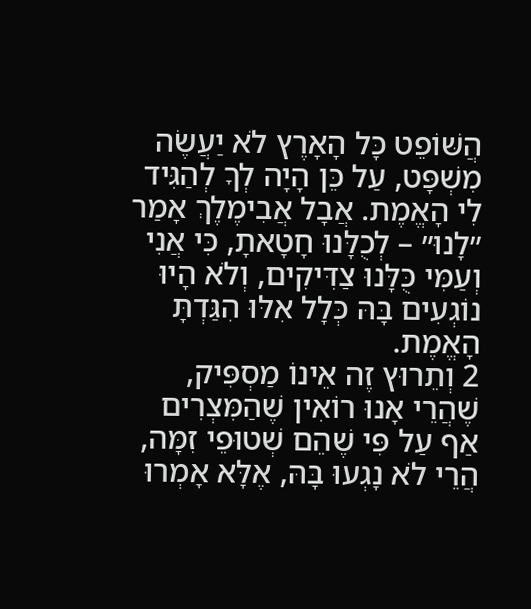הֲשּׁוֹפֵט כָּל הָאָרֶץ לֹא יַעֲשֶׂה מִשְׁפָּט, עַל כֵּן הָיָה לְךָ לְהַגִּיד לִי הָאֱמֶת. אֲבָל אֲבִימֶלֶךְ אָמַר ״לָנוּ״ – לְכֻלָּנוּ חָטָאתָ, כִּי אֲנִי וְעַמִּי כֻּלָּנוּ צַדִּיקִים, וְלֹא הָיוּ נוֹגְעִים בָּהּ כְּלָל אִלּוּ הִגַּדְתָּ הָאֱמֶת.
2 וְתֵרוּץ זֶה אֵינוֹ מַסְפִּיק, שֶׁהֲרֵי אָנוּ רוֹאִין שֶׁהַמִּצְרִים אַף עַל פִּי שֶׁהֵם שְׁטוּפֵי זִמָּה, הֲרֵי לֹא נָגְעוּ בָּהּ, אֶלָּא אָמְרוּ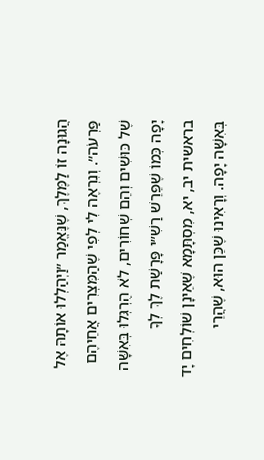הֲגוּנָה זוֹ לַמֶּלֶךְ, שֶׁנֶּאֱמַר ״וַיְהַלְלוּ אוֹתָהּ אֶל פַּרְעֹה״. וְנִרְאֶה לִי לְפִי שֶׁהַמִּצְרִים אֲחֵיהֶם שֶׁל כּוּשִׁים וְהֵם שְׁחוֹרִים, לֹא הֻרְגְּלוּ בְּאִשָּׁה יָפָה כְּמוֹ שֶׁפֵּרֵשׁ רַשִׁ״י פָּרָשַׁת לֶךְ לְךָ בראשית יב, יא, מִסְתָּמָא שֶׁאֵינָן שׁוֹלְחִים יָד בְּאִשָּׁה יָפָה. וְרָאִינוּ שֶׁכֵּן הוּא, שֶׁהֲרֵי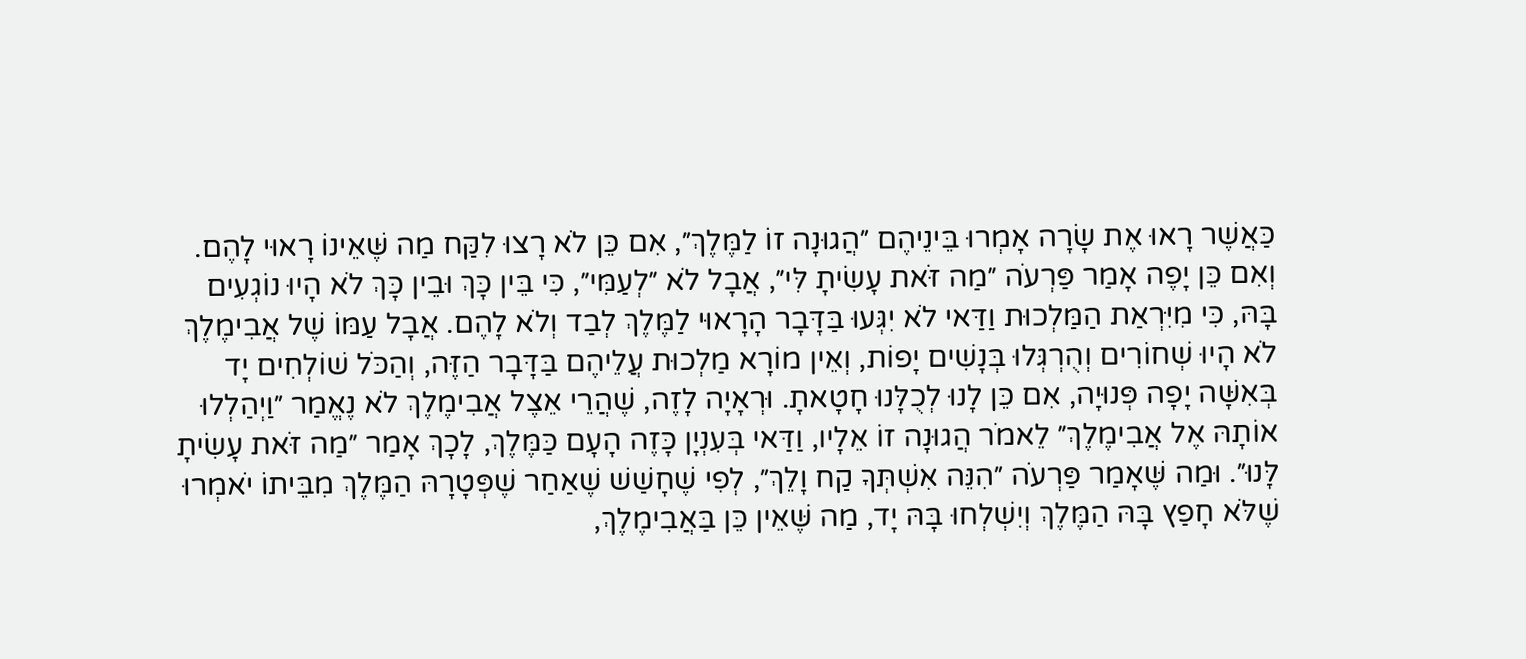כַּאֲשֶׁר רָאוּ אֶת שָׂרָה אָמְרוּ בֵּינֵיהֶם ״הֲגוּנָה זוֹ לַמֶּלֶךְ״, אִם כֵּן לֹא רָצוּ לִקַּח מַה שֶּׁאֵינוֹ רָאוּי לָהֶם. וְאִם כֵּן יָפֶה אָמַר פַּרְעֹה ״מַה זֹּאת עָשִׂיתָ לִּי״, אֲבָל לֹא ״לְעַמִּי״, כִּי בֵּין כָּךְ וּבֵין כָּךְ לֹא הָיוּ נוֹגְעִים בָּהּ, כִּי מִיִּרְאַת הַמַּלְכוּת וַדַּאי לֹא יִגְּעוּ בַּדָּבָר הָרָאוּי לַמֶּלֶךְ לְבַד וְלֹא לָהֶם. אֲבָל עַמּוֹ שֶׁל אֲבִימֶלֶךְ לֹא הָיוּ שְׁחוֹרִים וְהֻרְגְּלוּ בְּנָשִׁים יָפוֹת, וְאֵין מוֹרָא מַלְכוּת עֲלֵיהֶם בַּדָּבָר הַזֶּה, וְהַכֹּל שׁוֹלְחִים יָד בְּאִשָּׁה יָפָה פְּנוּיָה, אִם כֵּן לָנוּ לְכֻלָּנוּ חָטָאתָ. וּרְאָיָה לָזֶה, שֶׁהֲרֵי אֵצֶל אֲבִימֶלֶךְ לֹא נֶאֱמַר ״וַיְהַלְלוּ אוֹתָהּ אֶל אֲבִימֶלֶךְ״ לֵאמֹר הֲגוּנָה זוֹ אֵלָיו, וַדַּאי בְּעִנְיָן כָּזֶה הָעָם כַּמֶּלֶךְ, לָכָךְ אָמַר ״מַה זֹּאת עָשִׂיתָ לָּנוּ״. וּמַה שֶּׁאָמַר פַּרְעֹה ״הִנֵּה אִשְׁתְּךָ קַח וָלֵךְ״, לְפִי שֶׁחָשַׁשׁ שֶׁאַחַר שֶׁפְּטָרָהּ הַמֶּלֶךְ מִבֵּיתוֹ יֹאמְרוּ שֶׁלֹּא חָפַץ בָּהּ הַמֶּלֶךְ וְיִשְׁלְחוּ בָּהּ יָד, מַה שֶּׁאֵין כֵּן בַּאֲבִימֶלֶךְ,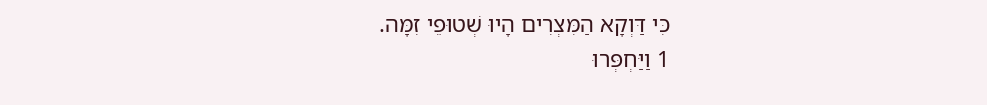כִּי דַּוְקָא הַמִּצְרִים הָיוּ שְׁטוּפֵי זִמָּה.
1 וַיַּחְפְּרוּ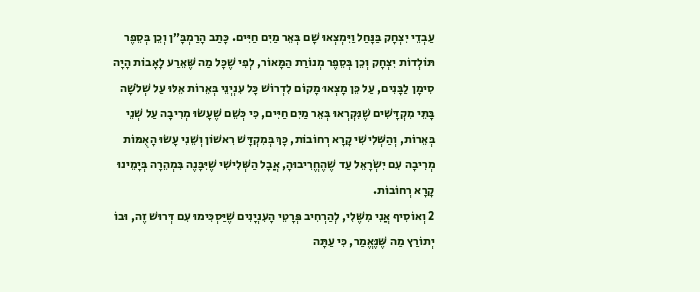עַבְדֵי יִצְחָק בַּנָּחַל וַיִּמְצְאוּ שָׁם בְּאֵר מַיִם חַיִּים. כָּתַב הָרַמְבָּ״ן וְכֵן בְּסֵפֶר תּוֹלְדוֹת יִצְחָק וְכֵן בְּסֵפֶר מְנוֹרַת הַמָּאוֹר, לְפִי שֶׁכָּל מַה שֶּׁאֵרַע לָאָבוֹת הָיָה סִימָן לַבָּנִים, עַל כֵּן מָצְאוּ מָקוֹם לִדְרוֹשׁ כָּל עִנְיְנֵי בְּאֵרוֹת אֵלּוּ עַל שְׁלֹשָׁה בָּתֵּי מִקְדָּשִׁים שֶׁנִּקְרְאוּ בְּאֵר מַיִם חַיִּים, כִּי כְּשֵׁם שֶׁעָשׂוּ מְרִיבָה עַל שְׁנֵי בְּאֵרוֹת, וְהַשְּׁלִישִׁי קָרָא רְחוֹבוֹת, כָּךְ בְּמִקְדָּשׁ רִאשׁוֹן וְשֵׁנִי עָשׂוּ הָאֻמּוֹת מְרִיבָה עִם יִשְׂרָאֵל עַד שֶׁהֶחֱרִיבוּהָ, אֲבָל הַשְּׁלִישִׁי שֶׁיִּבָּנֶה בִּמְהֵרָה בְּיָמֵינוּ קָרָא רְחוֹבוֹת.
2 וְאוֹסִיף אֲנִי מִשֶּׁלִי, לְהַרְחִיב פְּרָטֵי הָעִנְיָנִים שֶׁיַּסְכִּימוּ עִם דְּרוּשׁ זֶה, וּבוֹ יְתוֹרַץ מַה שֶּׁנֶּאֱמַר, כִּי עַתָּה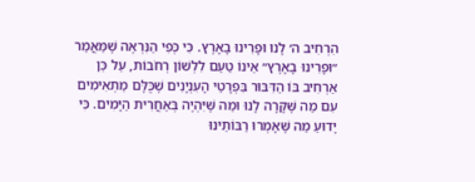הִרְחִיב ה׳ לָנוּ וּפָרִינוּ בָאָרֶץ. כִּי כְּפִי הַנִּרְאֶה שֶׁמַּאֲמַר ״וּפָרִינוּ בָאָרֶץ״ אֵינוֹ טַעַם לִלְשׁוֹן רְחֹבוֹת, עַל כֵּן אַרְחִיב בּוֹ הַדִּבּוּר בִּפְרָטֵי הָעִנְיָנִים שֶׁכֻּלָּם מַתְאִימִים עִם מַה שֶּׁקָּרָה לָנוּ וּמַה שֶּׁיִּהְיֶה בְּאַחֲרִית הַיָּמִים. כִּי יָדוּעַ מַה שֶּׁאָמְרוּ רַבּוֹתֵינוּ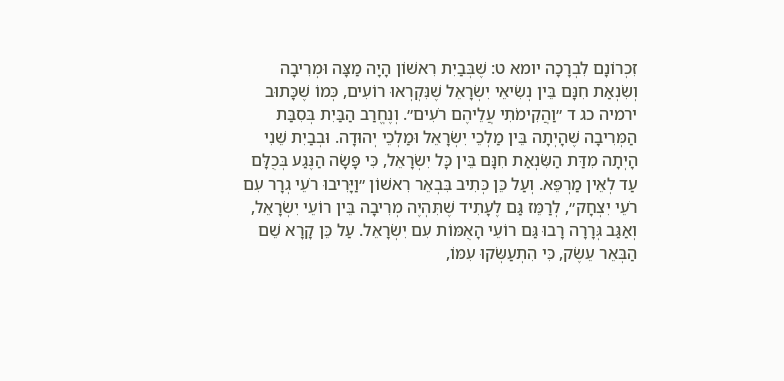זִכְרוֹנָם לִבְרָכָה יומא ט: שֶׁבְּבַיִת רִאשׁוֹן הָיָה מַצָּה וּמְרִיבָה וְשִׂנְאַת חִנָּם בֵּין נְשִׂיאֵי יִשְׂרָאֵל שֶׁנִּקְרְאוּ רוֹעִים, כְּמוֹ שֶׁכָּתוּב ירמיה כג ד ״וַהֲקִימֹתִי עֲלֵיהֶם רֹעִים״. וְנֶחֱרַב הַבַּיִת בְּסִבַּת הַמְּרִיבָה שֶׁהָיְתָה בֵּין מַלְכֵי יִשְׂרָאֵל וּמַלְכֵי יְהוּדָה. וּבְבַיִת שֵׁנִי הָיְתָה מִדַּת הַשִּׂנְאַת חִנָּם בֵּין כָּל יִשְׂרָאֵל, כִּי פָּשָׂה הַנֶּגַע בְּכֻלָּם עַד לְאֵין מַרְפֵּא. וְעַל כֵּן כְּתִיב בִּבְאֵר רִאשׁוֹן ״וַיָּרִיבוּ רֹעֵי גְרָר עִם רֹעֵי יִצְחָק״, לְרַמֵּז גַּם לֶעָתִיד שֶׁתִּהְיֶה מְרִיבָה בֵּין רוֹעֵי יִשְׂרָאֵל, וְאַגַּב גְּרָרָה רָבוּ גַּם רוֹעֵי הָאֻמּוֹת עִם יִשְׂרָאֵל. עַל כֵּן קָרָא שֵׁם הַבְּאֵר עֵשֶׂק, כִּי הִתְעַשְּׂקוּ עִמּוֹ,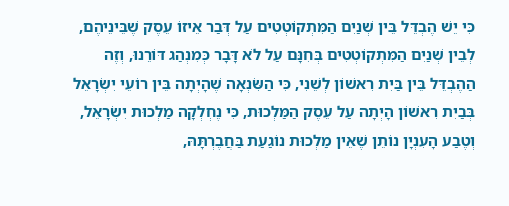כִּי יֵשׁ הֶבְדֵּל בֵּין שְׁנַיִם הַמִּתְקוֹטְטִים עַל דְּבַר אֵיזוֹ עֵסֶק שֶׁבֵּינֵיהֶם, לְבֵין שְׁנַיִם הַמִּתְקוֹטְטִים בְּחִנָּם עַל לֹא דָּבָר כְּמִנְהַג דּוֹרֵנוּ, וְזֶה הַהֶבְדֵּל בֵּין בַּיִת רִאשׁוֹן לְשֵׁנִי, כִּי הַשִּׂנְאָה שֶׁהָיְתָה בֵּין רוֹעֵי יִשְׂרָאֵל בְּבַיִת רִאשׁוֹן הָיְתָה עַל עֵסֶק הַמַּלְכוּת, כִּי נֶחְלְקָה מַלְכוּת יִשְׂרָאֵל, וְטֶבַע הָעִנְיָן נוֹתֵן שֶׁאֵין מַלְכוּת נוֹגַעַת בַּחֲבֶרְתָּהּ,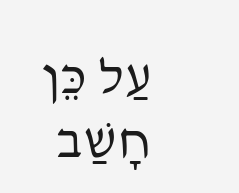עַל כֵּן חָשַׁב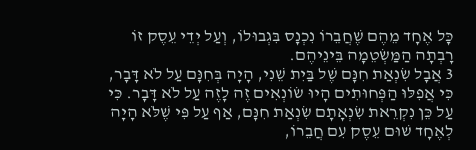כָּל אֶחָד מֵהֶם שֶׁחֲבֵרוֹ נִכְנָס בִּגְבוּלוֹ, וְעַל יְדֵי עֵסֶק זוֹ רָבְתָה הַמַּשְׂטֵמָה בֵּינֵיהֶם.
3 אֲבָל שִׂנְאַת חִנָּם שֶׁל בַּיִת שֵׁנִי, הָיָה בְּחִנָּם עַל לֹא דָּבָר, כִּי אֲפִלּוּ הַפְּחוּתִים הָיוּ שׂוֹנְאִים זֶה לָזֶה עַל לֹא דָּבָר. כִּי עַל כֵּן נִקְרֵאת שִׂנְאָתָם שִׂנְאַת חִנָּם, אַף עַל פִּי שֶׁלֹּא הָיָה לְאֶחָד שׁוּם עֵסֶק עִם חֲבֵרוֹ,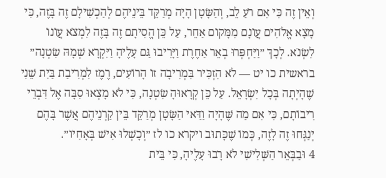וְאֵין זֶה כִּי אִם רֹעַ לֵב, וְהַשָּׂטָן הָיָה מְרַקֵּד בֵּינֵיהֶם לְהַכְשִׁילָם זֶה בָּזֶה, כִּי מָצָא אֱלֹהִים עֲוֹנָם מִמָּקוֹם אַחֵר, עַל כֵּן הֱסִיתָם זֶה בָּזֶה לִמְצֹא עֲוֹנוֹ לִשְׂנֹא. לְכָךְ ״וַיַּחְפְּרוּ בְאֵר אַחֶרֶת וַיָּרִיבוּ גַּם עָלֶיהָ וַיִּקְרָא שְׁמָהּ שִׂטְנָה״ בראשית כו יט — לֹא הִזְכִּיר בִּמְרִיבָה זוֹ הָרוֹעִים, רֶמֶז לִמְרִיבַת בַּיִת שֵׁנִי שֶׁהָיְתָה בְּכָל יִשְׂרָאֵל. עַל כֵּן קְרָאוּהָ שִׂטְנָה, כִּי לֹא מָצְאוּ סִבָּה אֶל דִּבְרֵי רִיבוֹתָם, כִּי אִם מַה שֶּׁהָיָה וַדַּאי הַשָּׂטָן מְרַקֵּד בֵּין קַרְנֵיהֶם אֲשֶׁר בָּהֶם יְנַגְּחוּ זֶה לָזֶה, כְּמוֹ שֶׁכָּתוּב ויקרא כו לז ״וְכָשְׁלוּ אִישׁ בְּאָחִיו״.
4 וּבַבְּאֵר הַשְּׁלִישִׁי לֹא רָבוּ עָלֶיהָ, כִּי בֵּית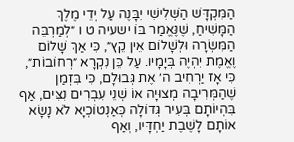הַמִּקְדָּשׁ הַשְּׁלִישִׁי יִבָּנֶה עַל יְדֵי מֶלֶךְ הַמָּשִׁיחַ, שֶׁנֶּאֱמַר בּוֹ ישעיה ט ו ״לְמַרְבֵּה הַמִּשְׂרָה וּלְשָׁלוֹם אֵין קֵץ״, כִּי אַךְ שָׁלוֹם וֶאֱמֶת יִהְיֶה בְּיָמָיו. עַל כֵּן נִקְרָא ״רְחוֹבוֹת״, כִּי אָז יַרְחִיב ה׳ אֶת גְּבוּלָם, כִּי בִּזְמַן שֶׁהַמְּרִיבָה מְצוּיָה אוֹ שְׁנֵי עִבְרִים נִצִּים, אַף בִּהְיוֹתָם בְּעִיר גְּדוֹלָה כְּאַנְטוֹכְיָא לֹא נָשָׂא אוֹתָם לָשֶׁבֶת יַחְדָּיו, וְאַף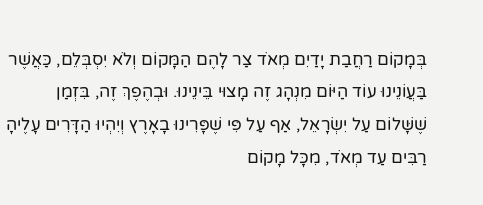בְּמָקוֹם רַחֲבַת יָדַיִם מְאֹד צַר לָהֶם הַמָּקוֹם וְלֹא יִסְבְּלֵם, כַּאֲשֶׁר בַּעֲוֹנֵינוּ עוֹד הַיּוֹם מִנְהָג זֶה מָצוּי בֵּינֵינוּ. וּבְהֶפֶךְ זֶה, בִּזְמַן שֶׁשָּׁלוֹם עַל יִשְׂרָאֵל, אַף עַל פִּי שֶׁפָּרִינוּ בָאָרֶץ וְיִהְיוּ הַדָּרִים עָלֶיהָ רַבִּים עַד מְאֹד, מִכָּל מָקוֹם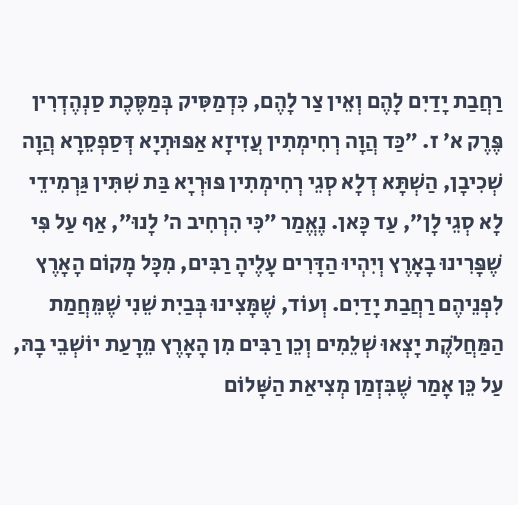רַחֲבַת יָדַיִם לָהֶם וְאֵין צַר לָהֶם, כִּדְמַסִּיק בְּמַסֶּכֶת סַנְהֶדְרִין פֶּרֶק א׳ ז. ״כַּד הֲוָה רְחִימְתִין עֲזִיזָא אַפּוּתְיָא דְּסַפְסֵרָא הֲוָה שְׁכִיבָן, הַשְׁתָּא דְלָא סְגֵי רְחִימְתִין פּוּרְיָא בַּת שִׁתִּין גַּרְמִידֵי לָא סְגֵי לָן״, עַד כָּאן. נֶאֱמַר ״כִּי הִרְחִיב ה׳ לָנוּ״, אַף עַל פִּי שֶׁפָּרִינוּ בָאָרֶץ וְיִהְיוּ הַדָּרִים עָלֶיהָ רַבִּים, מִכָּל מָקוֹם הָאָרֶץ לִפְנֵיהֶם רַחֲבַת יָדַיִם. וְעוֹד, שֶׁמָּצִינוּ בְּבַיִת שֵׁנִי שֶׁמֵּחֲמַת הַמַּחֲלֹקֶת יָצְאוּ שְׁלֵמִים וְכֵן רַבִּים מִן הָאָרֶץ מֵרָעַת יוֹשְׁבֵי בָהּ, עַל כֵּן אָמַר שֶׁבִּזְמַן מְצִיאַת הַשָּׁלוֹם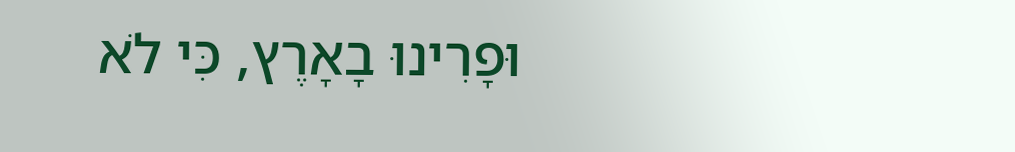וּפָרִינוּ בָאָרֶץ, כִּי לֹא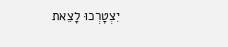יִצְטָרְכוּ לָצֵאת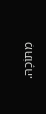מִתּוֹכָהּ.